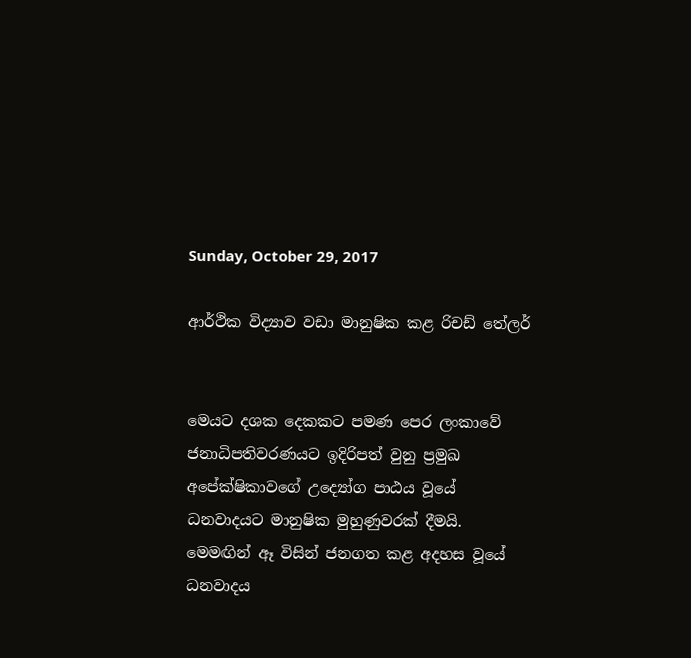Sunday, October 29, 2017

ආර්ථික විද්‍යාව වඩා මානුෂික කළ රිචඩ් තේලර්


මෙයට දශක දෙකකට පමණ පෙර ලංකාවේ ජනාධිපතිවරණයට ඉදිරිපත් වුනු ප්‍රමුඛ අපේක්ෂිකාවගේ උද්‍යෝග පාඨය වූයේ ධනවාදයට මානුෂික මුහුණුවරක් දීමයි. මෙමඟින් ඈ විසින් ජනගත කළ අදහස වූයේ ධනවාදය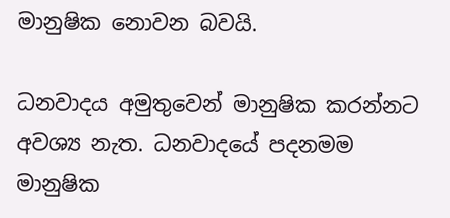මානුෂික නොවන බවයි.

ධනවාදය අමුතුවෙන් මානුෂික කරන්නට අවශ්‍ය නැත. ධනවාදයේ පදනමම මානුෂික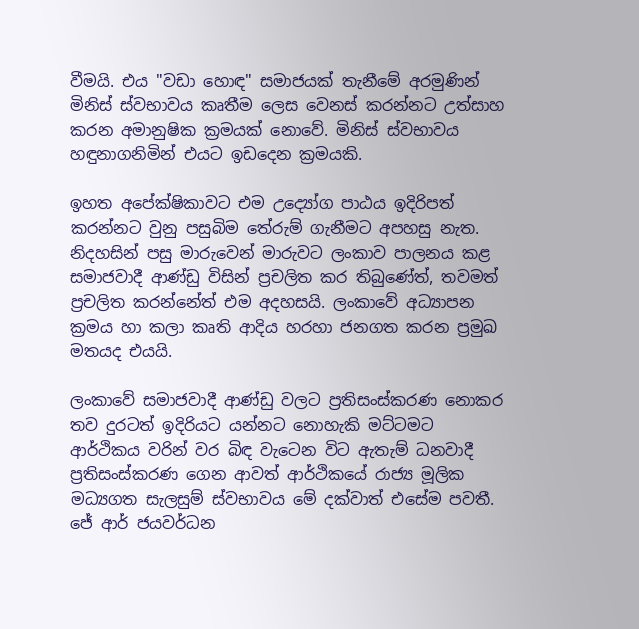වීමයි. එය "වඩා හොඳ" සමාජයක් තැනීමේ අරමුණින් මිනිස් ස්වභාවය කෘතීම ලෙස වෙනස් කරන්නට උත්සාහ කරන අමානුෂික ක්‍රමයක් නොවේ. මිනිස් ස්වභාවය හඳුනාගනිමින් එයට ඉඩදෙන ක්‍රමයකි.

ඉහත අපේක්ෂිකාවට එම උද්‍යෝග පාඨය ඉදිරිපත් කරන්නට වුනු පසුබිම තේරුම් ගැනීමට අපහසු නැත. නිදහසින් පසු මාරුවෙන් මාරුවට ලංකාව පාලනය කළ සමාජවාදී ආණ්ඩු විසින් ප්‍රචලිත කර තිබුණේත්, තවමත් ප්‍රචලිත කරන්නේත් එම අදහසයි. ලංකාවේ අධ්‍යාපන ක්‍රමය හා කලා කෘති ආදිය හරහා ජනගත කරන ප්‍රමුඛ මතයද එයයි.

ලංකාවේ සමාජවාදී ආණ්ඩු වලට ප්‍රතිසංස්කරණ නොකර තව දුරටත් ඉදිරියට යන්නට නොහැකි මට්ටමට ආර්ථිකය වරින් වර බිඳ වැටෙන විට ඇතැම් ධනවාදී ප්‍රතිසංස්කරණ ගෙන ආවත් ආර්ථිකයේ රාජ්‍ය මූලික මධ්‍යගත සැලසුම් ස්වභාවය මේ දක්වාත් එසේම පවතී. ජේ ආර් ජයවර්ධන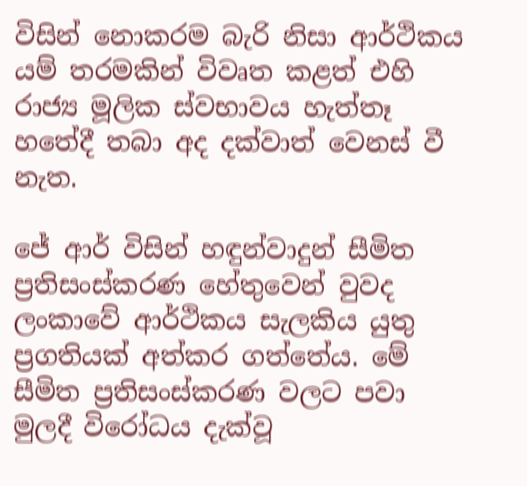විසින් නොකරම බැරි නිසා ආර්ථිකය යම් තරමකින් විවෘත කළත් එහි රාජ්‍ය මූලික ස්වභාවය හැත්තෑ හතේදී තබා අද දක්වාත් වෙනස් වී නැත.

ජේ ආර් විසින් හඳුන්වාදුන් සීමිත ප්‍රතිසංස්කරණ හේතුවෙන් වුවද ලංකාවේ ආර්ථිකය සැලකිය යුතු ප්‍රගතියක් අත්කර ගත්තේය. මේ සීමිත ප්‍රතිසංස්කරණ වලට පවා මුලදී විරෝධය දැක්වූ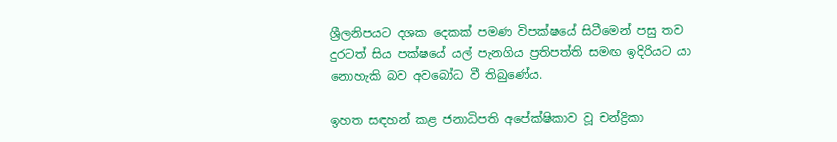ශ්‍රීලනිපයට දශක දෙකක් පමණ විපක්ෂයේ සිටීමෙන් පසු තව දුරටත් සිය පක්ෂයේ යල් පැනගිය ප්‍රතිපත්ති සමඟ ඉදිරියට යා නොහැකි බව අවබෝධ වී තිබුණේය.

ඉහත සඳහන් කළ ජනාධිපති අපේක්ෂිකාව වූ චන්ද්‍රිකා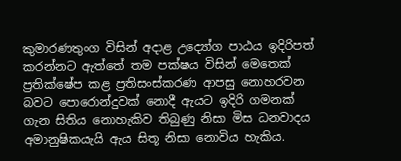කුමාරණතුංග විසින් අදාළ උද්‍යෝග පාඨය ඉදිරිපත් කරන්නට ඇත්තේ තම පක්ෂය විසින් මෙතෙක් ප්‍රතික්ෂේප කළ ප්‍රතිසංස්කරණ ආපසු නොහරවන බවට පොරොන්දුවක් නොදී ඇයට ඉදිරි ගමනක් ගැන සිතිය නොහැකිව තිබුණු නිසා මිස ධනවාදය අමානුෂිකයැයි ඇය සිතූ නිසා නොවිය හැකිය.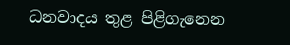ධනවාදය තුළ පිළිගැනෙන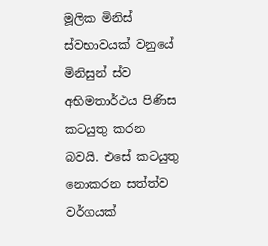මූලික මිනිස් ස්වභාවයක් වනුයේ මිනිසුන් ස්ව අභිමතාර්ථය පිණිස කටයුතු කරන බවයි. එසේ කටයුතු නොකරන සත්ත්ව වර්ගයක්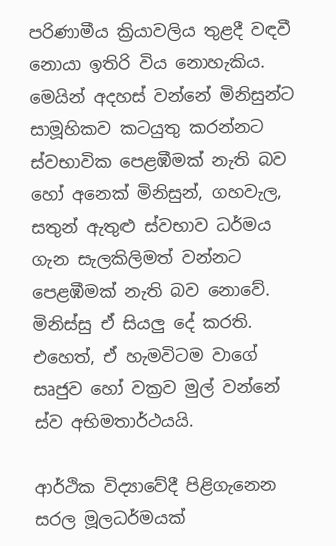පරිණාමීය ක්‍රියාවලිය තුළදී වඳවී නොයා ඉතිරි විය නොහැකිය. මෙයින් අදහස් වන්නේ මිනිසුන්ට සාමූහිකව කටයුතු කරන්නට ස්වභාවික පෙළඹීමක් නැති බව හෝ අනෙක් මිනිසුන්, ගහවැල, සතුන් ඇතුළු ස්වභාව ධර්මය ගැන සැලකිලිමත් වන්නට පෙළඹීමක් නැති බව නොවේ. මිනිස්සු ඒ සියලු දේ කරති. එහෙත්, ඒ හැමවිටම වාගේ සෘජුව හෝ වක්‍රව මුල් වන්නේ ස්ව අභිමතාර්ථයයි.

ආර්ථික විද්‍යාවේදී පිළිගැනෙන සරල මූලධර්මයක්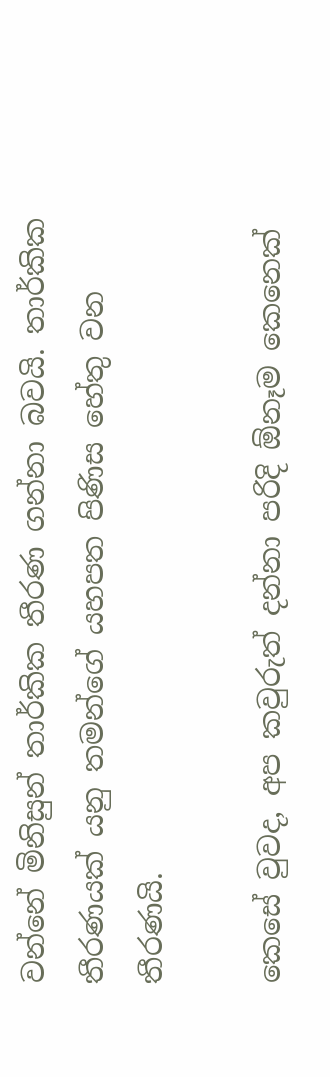වන්නේ මිනිසුන් තාර්කික තීරණ ගන්නා බවයි. තාර්කික තීරණයක් යනු තමන්ගේ යහපත පිණිස හේතු වන තීරණයි.

කෙසේ වුවද, අප කවුරුත් දන්නා පරිදි ඕනෑම කෙනෙක්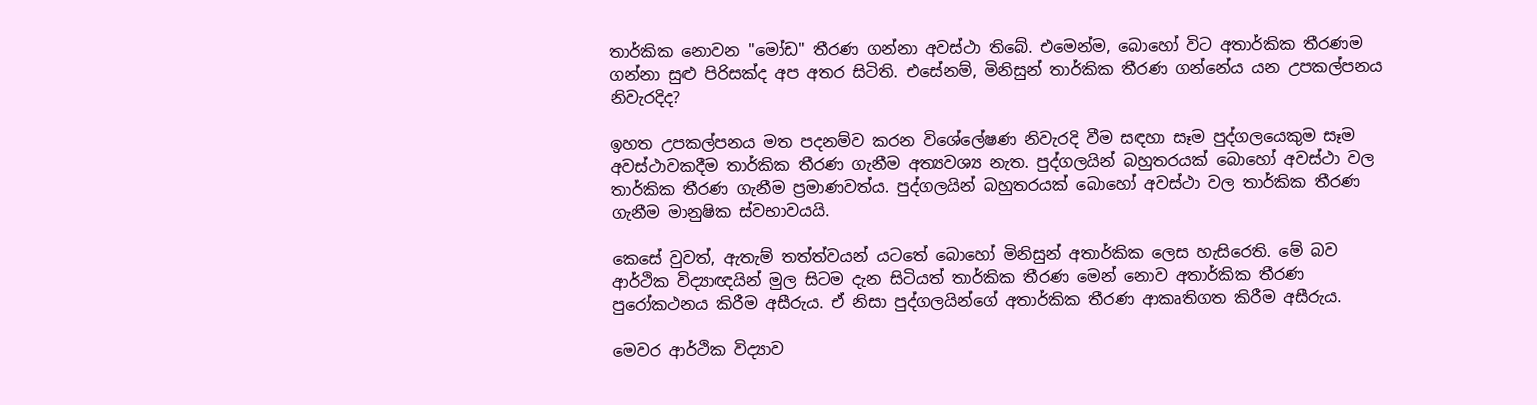තාර්කික නොවන "මෝඩ" තීරණ ගන්නා අවස්ථා තිබේ. එමෙන්ම, බොහෝ විට අතාර්කික තීරණම ගන්නා සුළු පිරිසක්ද අප අතර සිටිති. එසේනම්, මිනිසුන් තාර්කික තීරණ ගන්නේය යන උපකල්පනය නිවැරදිද?

ඉහත උපකල්පනය මත පදනම්ව කරන විශේලේෂණ නිවැරදි වීම සඳහා සෑම පුද්ගලයෙකුම සෑම අවස්ථාවකදීම තාර්කික තීරණ ගැනීම අත්‍යවශ්‍ය නැත. පුද්ගලයින් බහුතරයක් බොහෝ අවස්ථා වල තාර්කික තීරණ ගැනීම ප්‍රමාණවත්ය. පුද්ගලයින් බහුතරයක් බොහෝ අවස්ථා වල තාර්කික තීරණ ගැනීම මානුෂික ස්වභාවයයි.

කෙසේ වුවත්, ඇතැම් තත්ත්වයන් යටතේ බොහෝ මිනිසුන් අතාර්කික ලෙස හැසිරෙති. මේ බව ආර්ථික විද්‍යාඥයින් මුල සිටම දැන සිටියත් තාර්කික තීරණ මෙන් නොව අතාර්කික තීරණ පුරෝකථනය කිරීම අසීරුය. ඒ නිසා පුද්ගලයින්ගේ අතාර්කික තීරණ ආකෘතිගත කිරීම අසීරුය.

මෙවර ආර්ථික විද්‍යාව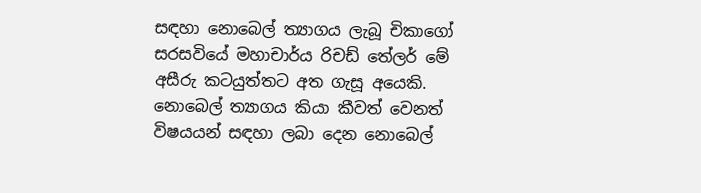සඳහා නොබෙල් ත්‍යාගය ලැබූ චිකාගෝ සරසවියේ මහාචාර්ය රිචඩ් තේලර් මේ අසීරු කටයුත්තට අත ගැසූ අයෙකි. නොබෙල් ත්‍යාගය කියා කීවත් වෙනත් විෂයයන් සඳහා ලබා දෙන නොබෙල්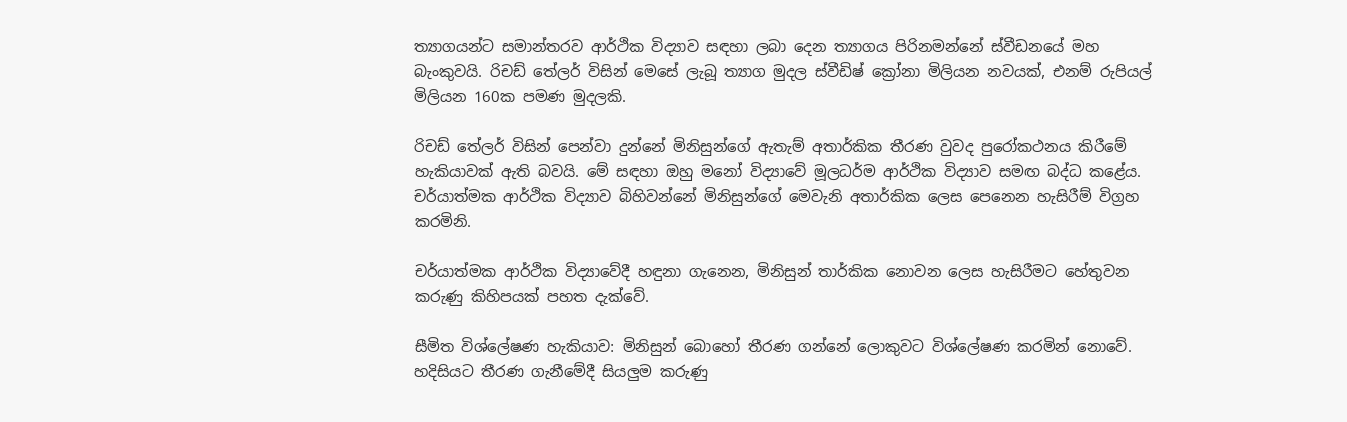ත්‍යාගයන්ට සමාන්තරව ආර්ථික විද්‍යාව සඳහා ලබා දෙන ත්‍යාගය පිරිනමන්නේ ස්වීඩනයේ මහ බැංකුවයි. රිචඩ් තේලර් විසින් මෙසේ ලැබූ ත්‍යාග මුදල ස්වීඩිෂ් ක්‍රෝනා මිලියන නවයක්, එනම් රුපියල් මිලියන 160ක පමණ මුදලකි.

රිචඩ් තේලර් විසින් පෙන්වා දුන්නේ මිනිසුන්ගේ ඇතැම් අතාර්කික තීරණ වුවද පුරෝකථනය කිරීමේ හැකියාවක් ඇති බවයි. මේ සඳහා ඔහු මනෝ විද්‍යාවේ මූලධර්ම ආර්ථික විද්‍යාව සමඟ බද්ධ කළේය. චර්යාත්මක ආර්ථික විද්‍යාව බිහිවන්නේ මිනිසුන්ගේ මෙවැනි අතාර්කික ලෙස පෙනෙන හැසිරීම් විග්‍රහ කරමිනි.

චර්යාත්මක ආර්ථික විද්‍යාවේදී හඳුනා ගැනෙන, මිනිසුන් තාර්කික නොවන ලෙස හැසිරීමට හේතුවන කරුණු කිහිපයක් පහත දැක්වේ.

සීමිත විශ්ලේෂණ හැකියාව: මිනිසුන් බොහෝ තීරණ ගන්නේ ලොකුවට විශ්ලේෂණ කරමින් නොවේ. හදිසියට තීරණ ගැනීමේදී සියලුම කරුණු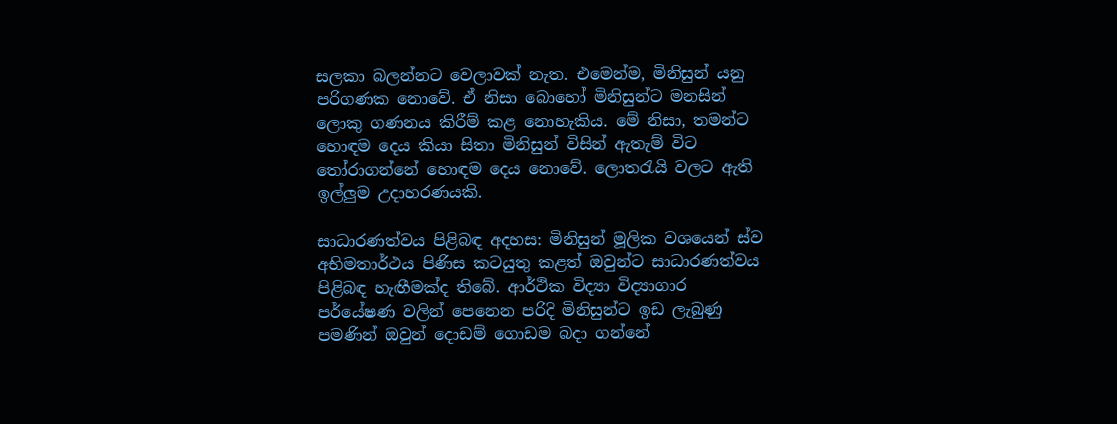සලකා බලන්නට වෙලාවක් නැත. එමෙන්ම, මිනිසුන් යනු පරිගණක නොවේ. ඒ නිසා බොහෝ මිනිසුන්ට මනසින් ලොකු ගණනය කිරීම් කළ නොහැකිය. මේ නිසා, තමන්ට හොඳම දෙය කියා සිතා මිනිසුන් විසින් ඇතැම් විට තෝරාගන්නේ හොඳම දෙය නොවේ. ලොතරැයි වලට ඇති ඉල්ලුම උදාහරණයකි.

සාධාරණත්වය පිළිබඳ අදහස: මිනිසුන් මූලික වශයෙන් ස්ව අභිමතාර්ථය පිණිස කටයුතු කළත් ඔවුන්ට සාධාරණත්වය පිළිබඳ හැඟීමක්ද තිබේ. ආර්ථික විද්‍යා විද්‍යාගාර පර්යේෂණ වලින් පෙනෙන පරිදි මිනිසුන්ට ඉඩ ලැබුණු පමණින් ඔවුන් දොඩම් ගොඩම බදා ගන්නේ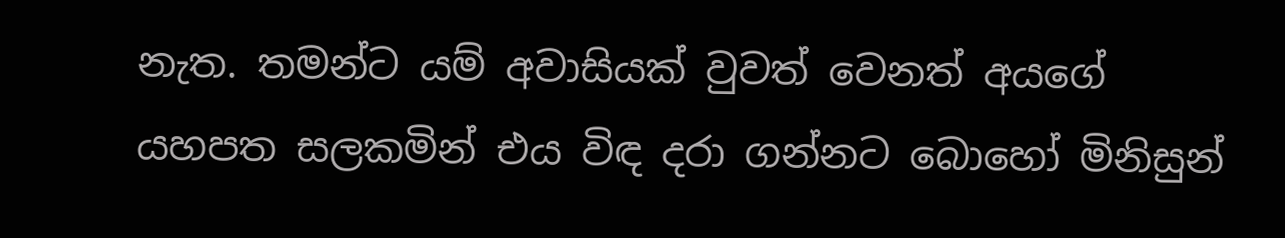නැත. තමන්ට යම් අවාසියක් වුවත් වෙනත් අයගේ යහපත සලකමින් එය විඳ දරා ගන්නට බොහෝ මිනිසුන්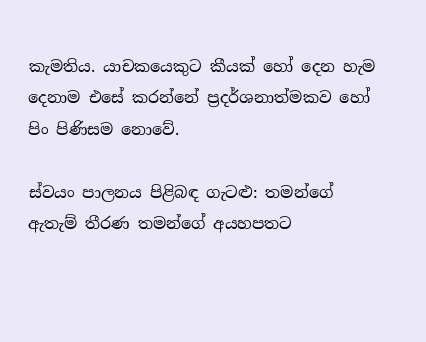කැමතිය. යාචකයෙකුට කීයක් හෝ දෙන හැම දෙනාම එසේ කරන්නේ ප්‍රදර්ශනාත්මකව හෝ පිං පිණිසම නොවේ.

ස්වයං පාලනය පිළිබඳ ගැටළු: තමන්ගේ ඇතැම් තීරණ තමන්ගේ අයහපතට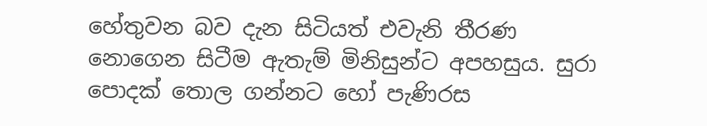හේතුවන බව දැන සිටියත් එවැනි තීරණ නොගෙන සිටීම ඇතැම් මිනිසුන්ට අපහසුය. සුරා පොදක් තොල ගන්නට හෝ පැණිරස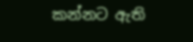කන්නට ඇති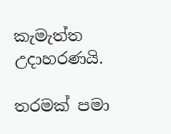කැමැත්ත උදාහරණයි.

තරමක් පමා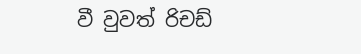වී වුවත් රිචඩ්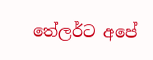තේලර්ට අපේ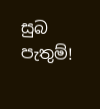සුබ පැතුම්!